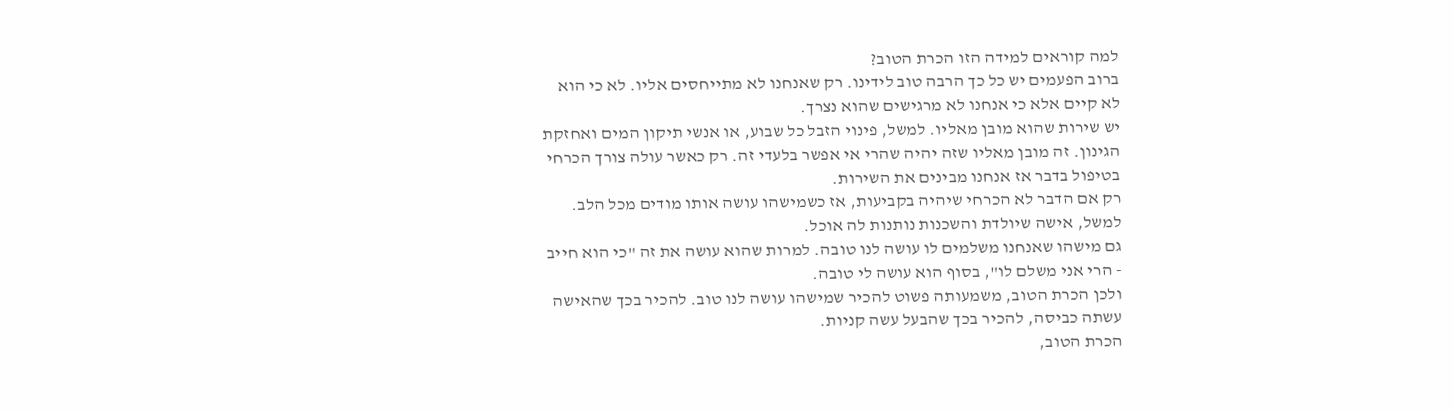למה קוראים למידה הזו הכרת הטוב?
ברוב הפעמים יש כל כך הרבה טוב לידינו. רק שאנחנו לא מתייחסים אליו. לא כי הוא לא קיים אלא כי אנחנו לא מרגישים שהוא נצרך.
יש שירות שהוא מובן מאליו. למשל, פינוי הזבל כל שבוע, או אנשי תיקון המים ואחזקת הגינון. זה מובן מאליו שזה יהיה שהרי אי אפשר בלעדי זה. רק כאשר עולה צורך הכרחי בטיפול בדבר אז אנחנו מבינים את השירות.
רק אם הדבר לא הכרחי שיהיה בקביעות, אז כשמישהו עושה אותו מודים מכל הלב. למשל, אישה שיולדת והשכנות נותנות לה אוכל.
גם מישהו שאנחנו משלמים לו עושה לנו טובה. למרות שהוא עושה את זה "כי הוא חייב - הרי אני משלם לו", בסוף הוא עושה לי טובה.
ולכן הכרת הטוב, משמעותה פשוט להכיר שמישהו עושה לנו טוב. להכיר בכך שהאישה עשתה כביסה, להכיר בכך שהבעל עשה קניות.
הכרת הטוב,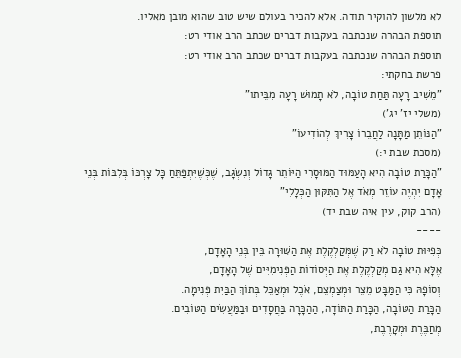לא מלשון להוקיר תודה. אלא להכיר בעולם שיש טוב שהוא מובן מאליו.
תוספת הבהרה שנכתבה בעקבות דברים שכתב הרב אודי רט:
תוספת הבהרה שנכתבה בעקבות דברים שכתב הרב אודי רט:
פרשת בחקתי:
"מֵשִׁיב רָעָה תַּחַת טוֹבָה, לֹא תָמוּשׁ רָעָה מִבֵּיתו"
(משלי יז' יג')
"הַנּוֹתֵן מַתָּנָה לַחֲבֵרוֹ צָרִיךְ לְהוֹדִיעוֹ"
(מסכת שבת י:)
"הַכָּרַת טוֹבָה הִיא הָעַמּוּד הַמּוּסָרִי הַיּוֹתֵר גָּדוֹל וְנִשְׂגָּב, שֶׁכְּשֶׁיִּתְפַּתֵּחַ כָּל צָרְכּוֹ בְּלִבּוֹת בְּנֵי אָדָם יִהְיֶה עוֹזֵר מְאֹד אֶל הַתִּקּוּן הַכְּלָלִי"
(הרב קוק, עין איה שבת יד)
----
כְּפִיּוּת טוֹבָה לֹא רַק שֶׁמְּקַלְקֶלֶת אֶת הַשּׁוּרָה בֵּין בְּנֵי הָאָדָם,
אֶלָּא הִיא גַּם מְקַלְקֶלֶת אֶת הַיְּסוֹדוֹת הַפְּנִימִיִּים שֶׁל הָאָדָם,
וְסוֹפָהּ כִּי הַמַּבָּט מֵצֵר וּמְצַמְצֵם, אֹכֶל וּמְאַכֵּל בְּתוֹךְ הַבַּיִת פְּנִימָה.
הַכָּרַת הַטּוֹבָה, הַכָּרַת הַתּוֹדָה, הַהַכָּרָה בַּחֲסָדִים וּבַמַּעֲשִׂים הַטּוֹבִים.
מְחַבֶּרֶת וּמְקָרֶבֶת,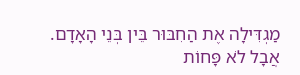מַגְדִּילָה אֶת הַחִבּוּר בֵּין בְּנֵי הָאָדָם.
אֲבָל לֹא פָּחוֹת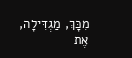מִכָּךְ, מַגְדִּילָה, אֶת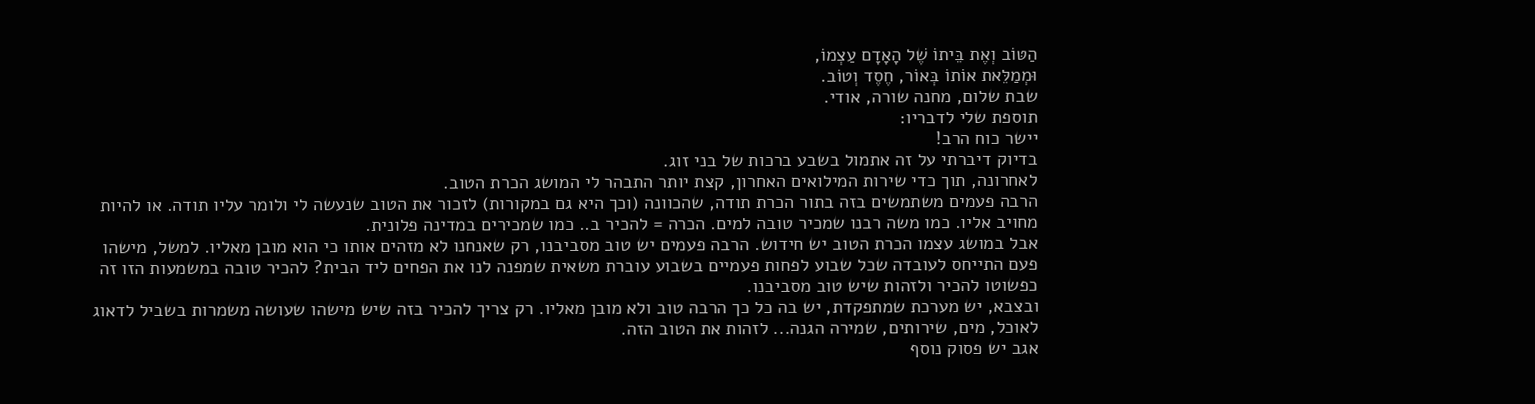הַטּוֹב וְאֶת בֵּיתוֹ שֶׁל הָאָדָם עַצְמוֹ,
וּמְמַלֵּאת אוֹתוֹ בְּאוֹר, חֶסֶד וְטוֹב.
שבת שלום, מחנה שורה, אודי.
תוספת שלי לדבריו:
יישר כוח הרב!
בדיוק דיברתי על זה אתמול בשבע ברכות של בני זוג.
לאחרונה, תוך כדי שירות המילואים האחרון, קצת יותר התבהר לי המושג הכרת הטוב.
הרבה פעמים משתמשים בזה בתור הכרת תודה, שהכוונה (וכך היא גם במקורות) לזכור את הטוב שנעשה לי ולומר עליו תודה. או להיות מחויב אליו. כמו משה רבנו שמכיר טובה למים. הכרה = להכיר ב.. כמו שמכירים במדינה פלונית.
אבל במושג עצמו הכרת הטוב יש חידוש. הרבה פעמים יש טוב מסביבנו, רק שאנחנו לא מזהים אותו כי הוא מובן מאליו. למשל, מישהו פעם התייחס לעובדה שכל שבוע לפחות פעמיים בשבוע עוברת משאית שמפנה לנו את הפחים ליד הבית? להכיר טובה במשמעות הזו זה כפשוטו להכיר ולזהות שיש טוב מסביבנו.
ובצבא, יש מערכת שמתפקדת, יש בה כל כך הרבה טוב ולא מובן מאליו. רק צריך להכיר בזה שיש מישהו שעושה משמרות בשביל לדאוג לאוכל, מים, שירותים, שמירה הגנה... לזהות את הטוב הזה.
אגב יש פסוק נוסף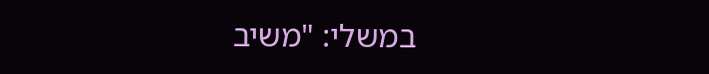במשלי: "משיב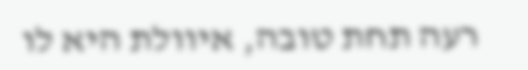רעה תחת טובה, איוולת היא לו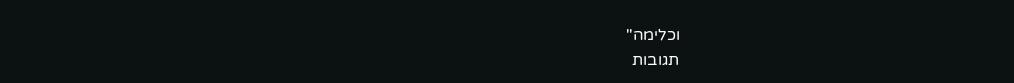וכלימה"
תגובות